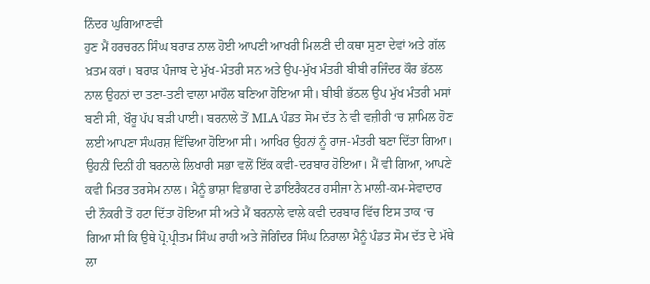ਨਿੰਦਰ ਘੁਗਿਆਣਵੀ
ਹੁਣ ਮੈਂ ਹਰਚਰਨ ਸਿੰਘ ਬਰਾੜ ਨਾਲ ਹੋਈ ਆਪਣੀ ਆਖਰੀ ਮਿਲਣੀ ਦੀ ਕਥਾ ਸੁਣਾ ਦੇਵਾਂ ਅਤੇ ਗੱਲ ਖ਼ਤਮ ਕਰਾਂ। ਬਰਾੜ ਪੰਜਾਬ ਦੇ ਮੁੱਖ-ਮੰਤਰੀ ਸਨ ਅਤੇ ਉਪ-ਮੁੱਖ ਮੰਤਰੀ ਬੀਬੀ ਰਜਿੰਦਰ ਕੌਰ ਭੱਠਲ ਨਾਲ ਉਹਨਾਂ ਦਾ ਤਣਾ-ਤਣੀ ਵਾਲਾ ਮਾਹੌਲ ਬਣਿਆ ਹੋਇਆ ਸੀ। ਬੀਬੀ ਭੱਠਲ ਉਪ ਮੁੱਖ ਮੰਤਰੀ ਮਸਾਂ ਬਣੀ ਸੀ, ਖੌਰੂ ਪੱਪ ਬੜੀ ਪਾਈ। ਬਰਨਾਲੇ ਤੋਂ MLA ਪੰਡਤ ਸੋਮ ਦੱਤ ਨੇ ਵੀ ਵਜ਼ੀਰੀ ‘ਚ ਸ਼ਾਮਿਲ ਹੋਣ ਲਈ ਆਪਣਾ ਸੰਘਰਸ਼ ਵਿੱਢਿਆ ਹੋਇਆ ਸੀ। ਆਖਿਰ ਉਹਨਾਂ ਨੂੰ ਰਾਜ-ਮੰਤਰੀ ਬਣਾ ਦਿੱਤਾ ਗਿਆ। ਉਹਨੀਂ ਦਿਨੀਂ ਹੀ ਬਰਨਾਲੇ ਲਿਖਾਰੀ ਸਭਾ ਵਲੋਂ ਇੱਕ ਕਵੀ-ਦਰਬਾਰ ਹੋਇਆ। ਮੈਂ ਵੀ ਗਿਆ, ਆਪਣੇ ਕਵੀ ਮਿਤਰ ਤਰਸੇਮ ਨਾਲ। ਮੈਨੂੰ ਭਾਸ਼ਾ ਵਿਭਾਗ ਦੇ ਡਾਇਰੈਕਟਰ ਹਸੀਜਾ ਨੇ ਮਾਲੀ-ਕਮ-ਸੇਵਾਦਾਰ ਦੀ ਨੌਕਰੀ ਤੋਂ ਹਟਾ ਦਿੱਤਾ ਹੋਇਆ ਸੀ ਅਤੇ ਮੈਂ ਬਰਨਾਲੇ ਵਾਲੇ ਕਵੀ ਦਰਬਾਰ ਵਿੱਚ ਇਸ ਤਾਕ ‘ਚ ਗਿਆ ਸੀ ਕਿ ਉਥੇ ਪ੍ਰੋ.ਪ੍ਰੀਤਮ ਸਿੰਘ ਰਾਹੀ ਅਤੇ ਜੋਗਿੰਦਰ ਸਿੰਘ ਨਿਰਾਲਾ ਮੈਨੂੰ ਪੰਡਤ ਸੋਮ ਦੱਤ ਦੇ ਮੱਥੇ ਲਾ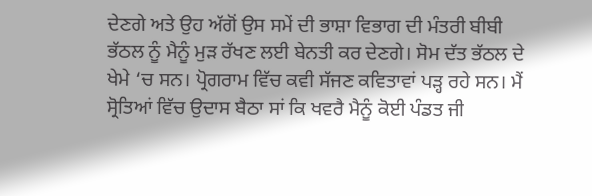ਦੇਣਗੇ ਅਤੇ ਉਹ ਅੱਗੋਂ ਉਸ ਸਮੇਂ ਦੀ ਭਾਸ਼ਾ ਵਿਭਾਗ ਦੀ ਮੰਤਰੀ ਬੀਬੀ ਭੱਠਲ ਨੂੰ ਮੈਨੂੰ ਮੁੜ ਰੱਖਣ ਲਈ ਬੇਨਤੀ ਕਰ ਦੇਣਗੇ। ਸੋਮ ਦੱਤ ਭੱਠਲ ਦੇ ਖੇਮੇ ‘ਚ ਸਨ। ਪ੍ਰੋਗਰਾਮ ਵਿੱਚ ਕਵੀ ਸੱਜਣ ਕਵਿਤਾਵਾਂ ਪੜ੍ਹ ਰਹੇ ਸਨ। ਮੈਂ ਸ੍ਰੋਤਿਆਂ ਵਿੱਚ ਉਦਾਸ ਬੈਠਾ ਸਾਂ ਕਿ ਖਵਰੈ ਮੈਨੂੰ ਕੋਈ ਪੰਡਤ ਜੀ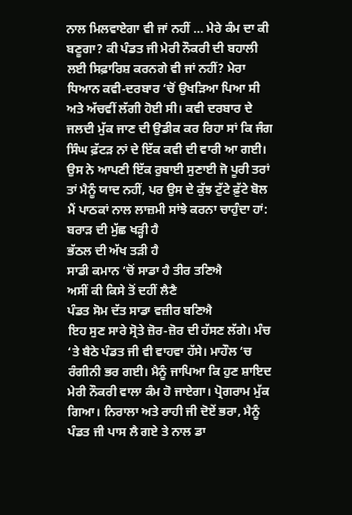ਨਾਲ ਮਿਲਵਾਏਗਾ ਵੀ ਜਾਂ ਨਹੀਂ … ਮੇਰੇ ਕੰਮ ਦਾ ਕੀ ਬਣੂਗਾ? ਕੀ ਪੰਡਤ ਜੀ ਮੇਰੀ ਨੌਕਰੀ ਦੀ ਬਹਾਲੀ ਲਈ ਸਿਫ਼ਾਰਿਸ਼ ਕਰਨਗੇ ਵੀ ਜਾਂ ਨਹੀਂ? ਮੇਰਾ ਧਿਆਨ ਕਵੀ-ਦਰਬਾਰ ‘ਚੋਂ ਉਖੜਿਆ ਪਿਆ ਸੀ ਅਤੇ ਅੱਚਵੀਂ ਲੱਗੀ ਹੋਈ ਸੀ। ਕਵੀ ਦਰਬਾਰ ਦੇ ਜਲਦੀ ਮੁੱਕ ਜਾਣ ਦੀ ਉਡੀਕ ਕਰ ਰਿਹਾ ਸਾਂ ਕਿ ਜੰਗ ਸਿੰਘ ਫ਼ੱਟੜ ਨਾਂ ਦੇ ਇੱਕ ਕਵੀ ਦੀ ਵਾਰੀ ਆ ਗਈ। ਉਸ ਨੇ ਆਪਣੀ ਇੱਕ ਰੁਬਾਈ ਸੁਣਾਈ ਜੋ ਪੂਰੀ ਤਰਾਂ ਤਾਂ ਮੈਨੂੰ ਯਾਦ ਨਹੀਂ, ਪਰ ਉਸ ਦੇ ਕੁੱਝ ਟੁੱਟੇ ਫ਼ੁੱਟੇ ਬੋਲ ਮੈਂ ਪਾਠਕਾਂ ਨਾਲ ਲਾਜ਼ਮੀ ਸਾਂਝੇ ਕਰਨਾ ਚਾਹੁੰਦਾ ਹਾਂ:
ਬਰਾੜ ਦੀ ਮੁੱਛ ਖੜ੍ਹੀ ਹੈ
ਭੱਠਲ ਦੀ ਅੱਖ ਤੜੀ ਹੈ
ਸਾਡੀ ਕਮਾਨ ‘ਚੋਂ ਸਾਡਾ ਹੈ ਤੀਰ ਤਣਿਐ
ਅਸੀਂ ਕੀ ਕਿਸੇ ਤੋਂ ਦਹੀਂ ਲੈਣੈ
ਪੰਡਤ ਸੋਮ ਦੱਤ ਸਾਡਾ ਵਜ਼ੀਰ ਬਣਿਐ
ਇਹ ਸੁਣ ਸਾਰੇ ਸ੍ਰੋਤੇ ਜ਼ੋਰ-ਜ਼ੋਰ ਦੀ ਹੱਸਣ ਲੱਗੇ। ਮੰਚ ‘ਤੇ ਬੈਠੇ ਪੰਡਤ ਜੀ ਵੀ ਵਾਹਵਾ ਹੱਸੇ। ਮਾਹੌਲ ‘ਚ ਰੰਗੀਨੀ ਭਰ ਗਈ। ਮੈਨੂੰ ਜਾਪਿਆ ਕਿ ਹੁਣ ਸ਼ਾਇਦ ਮੇਰੀ ਨੌਕਰੀ ਵਾਲਾ ਕੰਮ ਹੋ ਜਾਏਗਾ। ਪ੍ਰੋਗਰਾਮ ਮੁੱਕ ਗਿਆ। ਨਿਰਾਲਾ ਅਤੇ ਰਾਹੀ ਜੀ ਦੋਏਂ ਭਰਾ, ਮੈਨੂੰ ਪੰਡਤ ਜੀ ਪਾਸ ਲੈ ਗਏ ਤੇ ਨਾਲ ਡਾ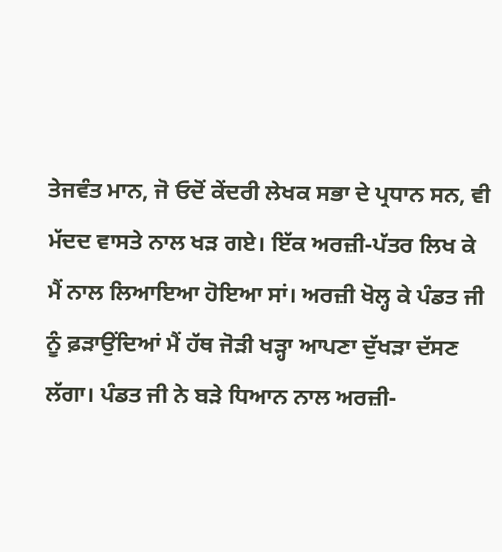ਤੇਜਵੰਤ ਮਾਨ, ਜੋ ਓਦੋਂ ਕੇਂਦਰੀ ਲੇਖਕ ਸਭਾ ਦੇ ਪ੍ਰਧਾਨ ਸਨ, ਵੀ ਮੱਦਦ ਵਾਸਤੇ ਨਾਲ ਖੜ ਗਏ। ਇੱਕ ਅਰਜ਼ੀ-ਪੱਤਰ ਲਿਖ ਕੇ ਮੈਂ ਨਾਲ ਲਿਆਇਆ ਹੋਇਆ ਸਾਂ। ਅਰਜ਼ੀ ਖੋਲ੍ਹ ਕੇ ਪੰਡਤ ਜੀ ਨੂੰ ਫ਼ੜਾਉਂਦਿਆਂ ਮੈਂ ਹੱਥ ਜੋੜੀ ਖੜ੍ਹਾ ਆਪਣਾ ਦੁੱਖੜਾ ਦੱਸਣ ਲੱਗਾ। ਪੰਡਤ ਜੀ ਨੇ ਬੜੇ ਧਿਆਨ ਨਾਲ ਅਰਜ਼ੀ-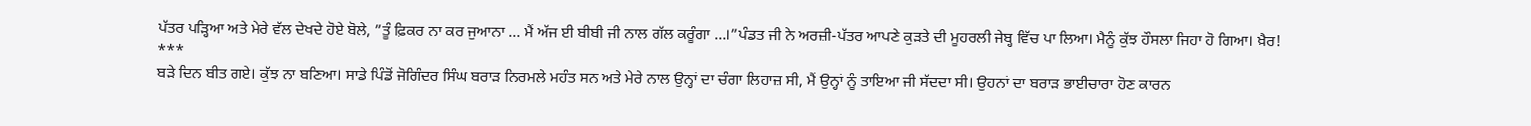ਪੱਤਰ ਪੜ੍ਹਿਆ ਅਤੇ ਮੇਰੇ ਵੱਲ ਦੇਖਦੇ ਹੋਏ ਬੋਲੇ, ”ਤੂੰ ਫ਼ਿਕਰ ਨਾ ਕਰ ਜੁਆਨਾ … ਮੈਂ ਅੱਜ ਈ ਬੀਬੀ ਜੀ ਨਾਲ ਗੱਲ ਕਰੂੰਗਾ …।”ਪੰਡਤ ਜੀ ਨੇ ਅਰਜ਼ੀ-ਪੱਤਰ ਆਪਣੇ ਕੁੜਤੇ ਦੀ ਮੂਹਰਲੀ ਜੇਬ੍ਹ ਵਿੱਚ ਪਾ ਲਿਆ। ਮੈਨੂੰ ਕੁੱਝ ਹੌਸਲਾ ਜਿਹਾ ਹੋ ਗਿਆ। ਖ਼ੈਰ!
***
ਬੜੇ ਦਿਨ ਬੀਤ ਗਏ। ਕੁੱਝ ਨਾ ਬਣਿਆ। ਸਾਡੇ ਪਿੰਡੋਂ ਜੋਗਿੰਦਰ ਸਿੰਘ ਬਰਾੜ ਨਿਰਮਲੇ ਮਹੰਤ ਸਨ ਅਤੇ ਮੇਰੇ ਨਾਲ ਉਨ੍ਹਾਂ ਦਾ ਚੰਗਾ ਲਿਹਾਜ਼ ਸੀ, ਮੈਂ ਉਨ੍ਹਾਂ ਨੂੰ ਤਾਇਆ ਜੀ ਸੱਦਦਾ ਸੀ। ਉਹਨਾਂ ਦਾ ਬਰਾੜ ਭਾਈਚਾਰਾ ਹੋਣ ਕਾਰਨ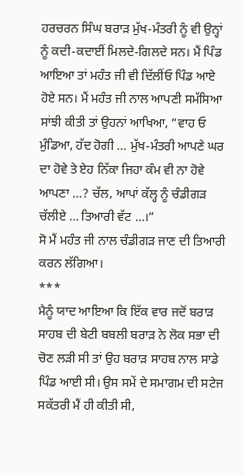ਹਰਚਰਨ ਸਿੰਘ ਬਰਾੜ ਮੁੱਖ-ਮੰਤਰੀ ਨੂੰ ਵੀ ਉਨ੍ਹਾਂ ਨੂੰ ਕਦੀ-ਕਦਾਈਂ ਮਿਲਦੇ-ਗਿਲਦੇ ਸਨ। ਮੈਂ ਪਿੰਡ ਆਇਆ ਤਾਂ ਮਹੰਤ ਜੀ ਵੀ ਦਿੱਲੀਂਓ ਪਿੰਡ ਆਏ ਹੋਏ ਸਨ। ਮੈਂ ਮਹੰਤ ਜੀ ਨਾਲ ਆਪਣੀ ਸਮੱਸਿਆ ਸਾਂਝੀ ਕੀਤੀ ਤਾਂ ਉਹਨਾਂ ਆਖਿਆ, ”ਵਾਹ ਓ ਮੁੰਡਿਆ, ਹੱਦ ਹੋਗੀ … ਮੁੱਖ-ਮੰਤਰੀ ਆਪਣੇ ਘਰ ਦਾ ਹੋਵੇ ਤੇ ਏਹ ਨਿੱਕਾ ਜਿਹਾ ਕੰਮ ਵੀ ਨਾ ਹੋਵੇ ਆਪਣਾ …? ਚੱਲ, ਆਪਾਂ ਕੱਲ੍ਹ ਨੂੰ ਚੰਡੀਗੜ ਚੱਲੀਏ … ਤਿਆਰੀ ਵੱਟ …।”
ਸੋ ਮੈਂ ਮਹੰਤ ਜੀ ਨਾਲ ਚੰਡੀਗੜ ਜਾਣ ਦੀ ਤਿਆਰੀ ਕਰਨ ਲੱਗਿਆ।
***
ਮੈਨੂੰ ਯਾਦ ਆਇਆ ਕਿ ਇੱਕ ਵਾਰ ਜਦੋਂ ਬਰਾੜ ਸਾਹਬ ਦੀ ਬੇਟੀ ਬਬਲੀ ਬਰਾੜ ਨੇ ਲੋਕ ਸਭਾ ਦੀ ਚੋਣ ਲੜੀ ਸੀ ਤਾਂ ਉਹ ਬਰਾੜ ਸਾਹਬ ਨਾਲ ਸਾਡੇ ਪਿੰਡ ਆਈ ਸੀ। ਉਸ ਸਮੇਂ ਦੇ ਸਮਾਗਮ ਦੀ ਸਟੇਜ ਸਕੱਤਰੀ ਮੈਂ ਹੀ ਕੀਤੀ ਸੀ,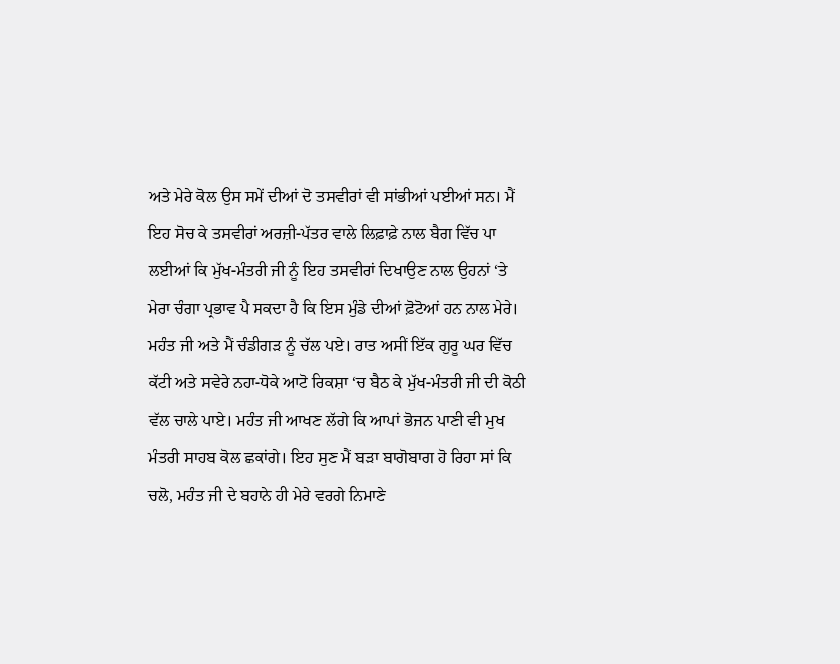ਅਤੇ ਮੇਰੇ ਕੋਲ ਉਸ ਸਮੇਂ ਦੀਆਂ ਦੋ ਤਸਵੀਰਾਂ ਵੀ ਸਾਂਭੀਆਂ ਪਈਆਂ ਸਨ। ਮੈਂ ਇਹ ਸੋਚ ਕੇ ਤਸਵੀਰਾਂ ਅਰਜ਼ੀ-ਪੱਤਰ ਵਾਲੇ ਲਿਫ਼ਾਫ਼ੇ ਨਾਲ ਬੈਗ ਵਿੱਚ ਪਾ ਲਈਆਂ ਕਿ ਮੁੱਖ-ਮੰਤਰੀ ਜੀ ਨੂੰ ਇਹ ਤਸਵੀਰਾਂ ਦਿਖਾਉਣ ਨਾਲ ਉਹਨਾਂ ‘ਤੇ ਮੇਰਾ ਚੰਗਾ ਪ੍ਰਭਾਵ ਪੈ ਸਕਦਾ ਹੈ ਕਿ ਇਸ ਮੁੰਡੇ ਦੀਆਂ ਫ਼ੋਟੋਆਂ ਹਨ ਨਾਲ ਮੇਰੇ। ਮਹੰਤ ਜੀ ਅਤੇ ਮੈਂ ਚੰਡੀਗੜ ਨੂੰ ਚੱਲ ਪਏ। ਰਾਤ ਅਸੀਂ ਇੱਕ ਗੁਰੂ ਘਰ ਵਿੱਚ ਕੱਟੀ ਅਤੇ ਸਵੇਰੇ ਨਹਾ-ਧੋਕੇ ਆਟੋ ਰਿਕਸ਼ਾ ‘ਚ ਬੈਠ ਕੇ ਮੁੱਖ-ਮੰਤਰੀ ਜੀ ਦੀ ਕੋਠੀ ਵੱਲ ਚਾਲੇ ਪਾਏ। ਮਹੰਤ ਜੀ ਆਖਣ ਲੱਗੇ ਕਿ ਆਪਾਂ ਭੋਜਨ ਪਾਣੀ ਵੀ ਮੁਖ ਮੰਤਰੀ ਸਾਹਬ ਕੋਲ ਛਕਾਂਗੇ। ਇਹ ਸੁਣ ਮੈਂ ਬੜਾ ਬਾਗੋਬਾਗ ਹੋ ਰਿਹਾ ਸਾਂ ਕਿ ਚਲੋ, ਮਹੰਤ ਜੀ ਦੇ ਬਹਾਨੇ ਹੀ ਮੇਰੇ ਵਰਗੇ ਨਿਮਾਣੇ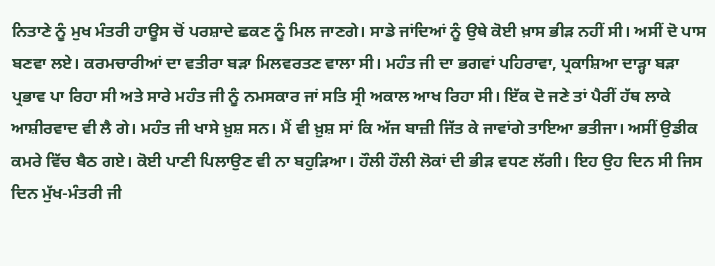ਨਿਤਾਣੇ ਨੂੰ ਮੁਖ ਮੰਤਰੀ ਹਾਊਸ ਚੋਂ ਪਰਸ਼ਾਦੇ ਛਕਣ ਨੂੰ ਮਿਲ ਜਾਣਗੇ। ਸਾਡੇ ਜਾਂਦਿਆਂ ਨੂੰ ਉਥੇ ਕੋਈ ਖ਼ਾਸ ਭੀੜ ਨਹੀਂ ਸੀ। ਅਸੀਂ ਦੋ ਪਾਸ ਬਣਵਾ ਲਏ। ਕਰਮਚਾਰੀਆਂ ਦਾ ਵਤੀਰਾ ਬੜਾ ਮਿਲਵਰਤਣ ਵਾਲਾ ਸੀ। ਮਹੰਤ ਜੀ ਦਾ ਭਗਵਾਂ ਪਹਿਰਾਵਾ, ਪ੍ਰਕਾਸ਼ਿਆ ਦਾੜ੍ਹਾ ਬੜਾ ਪ੍ਰਭਾਵ ਪਾ ਰਿਹਾ ਸੀ ਅਤੇ ਸਾਰੇ ਮਹੰਤ ਜੀ ਨੂੰ ਨਮਸਕਾਰ ਜਾਂ ਸਤਿ ਸ੍ਰੀ ਅਕਾਲ ਆਖ ਰਿਹਾ ਸੀ। ਇੱਕ ਦੋ ਜਣੇ ਤਾਂ ਪੈਰੀਂ ਹੱਥ ਲਾਕੇ ਆਸ਼ੀਰਵਾਦ ਵੀ ਲੈ ਗੇ। ਮਹੰਤ ਜੀ ਖਾਸੇ ਖ਼ੁਸ਼ ਸਨ। ਮੈਂ ਵੀ ਖ਼ੁਸ਼ ਸਾਂ ਕਿ ਅੱਜ ਬਾਜ਼ੀ ਜਿੱਤ ਕੇ ਜਾਵਾਂਗੇ ਤਾਇਆ ਭਤੀਜਾ। ਅਸੀਂ ਉਡੀਕ ਕਮਰੇ ਵਿੱਚ ਬੈਠ ਗਏ। ਕੋਈ ਪਾਣੀ ਪਿਲਾਉਣ ਵੀ ਨਾ ਬਹੁੜਿਆ। ਹੌਲੀ ਹੌਲੀ ਲੋਕਾਂ ਦੀ ਭੀੜ ਵਧਣ ਲੱਗੀ। ਇਹ ਉਹ ਦਿਨ ਸੀ ਜਿਸ ਦਿਨ ਮੁੱਖ-ਮੰਤਰੀ ਜੀ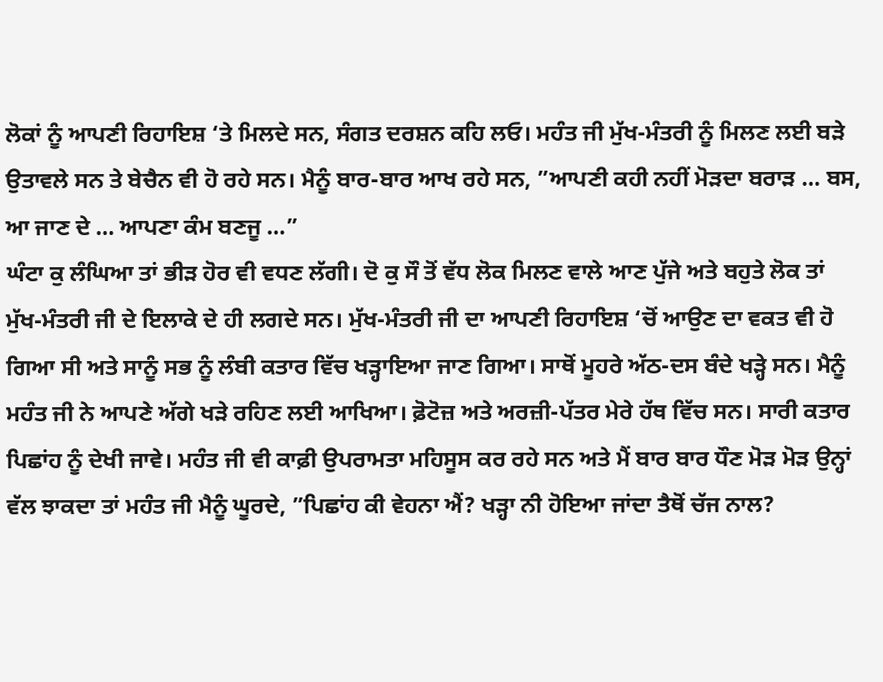ਲੋਕਾਂ ਨੂੰ ਆਪਣੀ ਰਿਹਾਇਸ਼ ‘ਤੇ ਮਿਲਦੇ ਸਨ, ਸੰਗਤ ਦਰਸ਼ਨ ਕਹਿ ਲਓ। ਮਹੰਤ ਜੀ ਮੁੱਖ-ਮੰਤਰੀ ਨੂੰ ਮਿਲਣ ਲਈ ਬੜੇ ਉਤਾਵਲੇ ਸਨ ਤੇ ਬੇਚੈਨ ਵੀ ਹੋ ਰਹੇ ਸਨ। ਮੈਨੂੰ ਬਾਰ-ਬਾਰ ਆਖ ਰਹੇ ਸਨ, ”ਆਪਣੀ ਕਹੀ ਨਹੀਂ ਮੋੜਦਾ ਬਰਾੜ … ਬਸ, ਆ ਜਾਣ ਦੇ … ਆਪਣਾ ਕੰਮ ਬਣਜੂ …”
ਘੰਟਾ ਕੁ ਲੰਘਿਆ ਤਾਂ ਭੀੜ ਹੋਰ ਵੀ ਵਧਣ ਲੱਗੀ। ਦੋ ਕੁ ਸੌ ਤੋਂ ਵੱਧ ਲੋਕ ਮਿਲਣ ਵਾਲੇ ਆਣ ਪੁੱਜੇ ਅਤੇ ਬਹੁਤੇ ਲੋਕ ਤਾਂ ਮੁੱਖ-ਮੰਤਰੀ ਜੀ ਦੇ ਇਲਾਕੇ ਦੇ ਹੀ ਲਗਦੇ ਸਨ। ਮੁੱਖ-ਮੰਤਰੀ ਜੀ ਦਾ ਆਪਣੀ ਰਿਹਾਇਸ਼ ‘ਚੋਂ ਆਉਣ ਦਾ ਵਕਤ ਵੀ ਹੋ ਗਿਆ ਸੀ ਅਤੇ ਸਾਨੂੰ ਸਭ ਨੂੰ ਲੰਬੀ ਕਤਾਰ ਵਿੱਚ ਖੜ੍ਹਾਇਆ ਜਾਣ ਗਿਆ। ਸਾਥੋਂ ਮੂਹਰੇ ਅੱਠ-ਦਸ ਬੰਦੇ ਖੜ੍ਹੇ ਸਨ। ਮੈਨੂੰ ਮਹੰਤ ਜੀ ਨੇ ਆਪਣੇ ਅੱਗੇ ਖੜੇ ਰਹਿਣ ਲਈ ਆਖਿਆ। ਫ਼ੋਟੋਜ਼ ਅਤੇ ਅਰਜ਼ੀ-ਪੱਤਰ ਮੇਰੇ ਹੱਥ ਵਿੱਚ ਸਨ। ਸਾਰੀ ਕਤਾਰ ਪਿਛਾਂਹ ਨੂੰ ਦੇਖੀ ਜਾਵੇ। ਮਹੰਤ ਜੀ ਵੀ ਕਾਫ਼ੀ ਉਪਰਾਮਤਾ ਮਹਿਸੂਸ ਕਰ ਰਹੇ ਸਨ ਅਤੇ ਮੈਂ ਬਾਰ ਬਾਰ ਧੌਣ ਮੋੜ ਮੋੜ ਉਨ੍ਹਾਂ ਵੱਲ ਝਾਕਦਾ ਤਾਂ ਮਹੰਤ ਜੀ ਮੈਨੂੰ ਘੂਰਦੇ, ”ਪਿਛਾਂਹ ਕੀ ਵੇਹਨਾ ਐਂ? ਖੜ੍ਹਾ ਨੀ ਹੋਇਆ ਜਾਂਦਾ ਤੈਥੋਂ ਚੱਜ ਨਾਲ?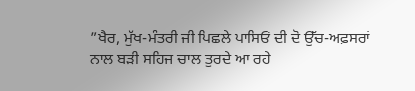”ਖੈਰ, ਮੁੱਖ-ਮੰਤਰੀ ਜੀ ਪਿਛਲੇ ਪਾਸਿਓਂ ਦੀ ਦੋ ਉੱਚ-ਅਫ਼ਸਰਾਂ ਨਾਲ ਬੜੀ ਸਹਿਜ ਚਾਲ ਤੁਰਦੇ ਆ ਰਹੇ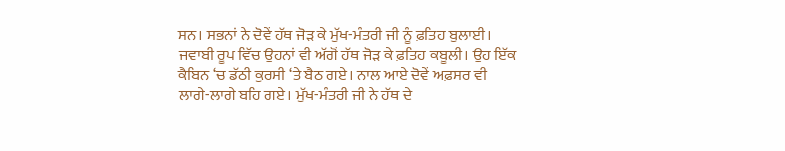ਸਨ। ਸਭਨਾਂ ਨੇ ਦੋਵੇਂ ਹੱਥ ਜੋੜ ਕੇ ਮੁੱਖ-ਮੰਤਰੀ ਜੀ ਨੂੰ ਫ਼ਤਿਹ ਬੁਲਾਈ। ਜਵਾਬੀ ਰੂਪ ਵਿੱਚ ਉਹਨਾਂ ਵੀ ਅੱਗੋਂ ਹੱਥ ਜੋੜ ਕੇ ਫ਼ਤਿਹ ਕਬੂਲੀ। ਉਹ ਇੱਕ ਕੈਬਿਨ ‘ਚ ਡੱਠੀ ਕੁਰਸੀ ‘ਤੇ ਬੈਠ ਗਏ। ਨਾਲ ਆਏ ਦੋਵੇਂ ਅਫ਼ਸਰ ਵੀ ਲਾਗੇ-ਲਾਗੇ ਬਹਿ ਗਏ। ਮੁੱਖ-ਮੰਤਰੀ ਜੀ ਨੇ ਹੱਥ ਦੇ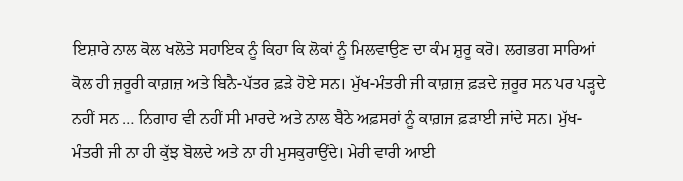ਇਸ਼ਾਰੇ ਨਾਲ ਕੋਲ ਖਲੋਤੇ ਸਹਾਇਕ ਨੂੰ ਕਿਹਾ ਕਿ ਲੋਕਾਂ ਨੂੰ ਮਿਲਵਾਉਣ ਦਾ ਕੰਮ ਸ਼ੁਰੂ ਕਰੋ। ਲਗਭਗ ਸਾਰਿਆਂ ਕੋਲ ਹੀ ਜ਼ਰੂਰੀ ਕਾਗ਼ਜ਼ ਅਤੇ ਬਿਨੈ-ਪੱਤਰ ਫ਼ੜੇ ਹੋਏ ਸਨ। ਮੁੱਖ-ਮੰਤਰੀ ਜੀ ਕਾਗ਼ਜ਼ ਫ਼ੜਦੇ ਜ਼ਰੂਰ ਸਨ ਪਰ ਪੜ੍ਹਦੇ ਨਹੀਂ ਸਨ … ਨਿਗਾਹ ਵੀ ਨਹੀਂ ਸੀ ਮਾਰਦੇ ਅਤੇ ਨਾਲ ਬੈਠੇ ਅਫ਼ਸਰਾਂ ਨੂੰ ਕਾਗ਼ਜ ਫ਼ੜਾਈ ਜਾਂਦੇ ਸਨ। ਮੁੱਖ-ਮੰਤਰੀ ਜੀ ਨਾ ਹੀ ਕੁੱਝ ਬੋਲਦੇ ਅਤੇ ਨਾ ਹੀ ਮੁਸਕੁਰਾਉਂਦੇ। ਮੇਰੀ ਵਾਰੀ ਆਈ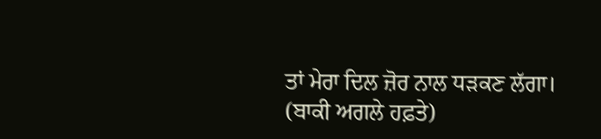ਤਾਂ ਮੇਰਾ ਦਿਲ ਜ਼ੋਰ ਨਾਲ ਧੜਕਣ ਲੱਗਾ।
(ਬਾਕੀ ਅਗਲੇ ਹਫ਼ਤੇ)